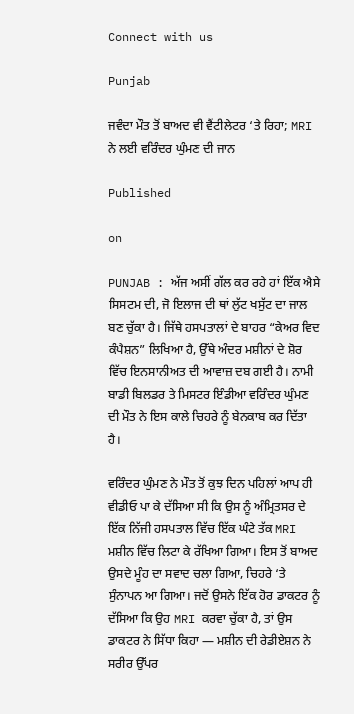Connect with us

Punjab

ਜਵੰਦਾ ਮੌਤ ਤੋਂ ਬਾਅਦ ਵੀ ਵੈਂਟੀਲੇਟਰ ‘ਤੇ ਰਿਹਾ; MRI ਨੇ ਲਈ ਵਰਿੰਦਰ ਘੁੰਮਣ ਦੀ ਜਾਨ

Published

on

PUNJAB : ਅੱਜ ਅਸੀਂ ਗੱਲ ਕਰ ਰਹੇ ਹਾਂ ਇੱਕ ਐਸੇ ਸਿਸਟਮ ਦੀ, ਜੋ ਇਲਾਜ ਦੀ ਥਾਂ ਲੁੱਟ ਖਸੁੱਟ ਦਾ ਜਾਲ ਬਣ ਚੁੱਕਾ ਹੈ। ਜਿੱਥੇ ਹਸਪਤਾਲਾਂ ਦੇ ਬਾਹਰ “ਕੇਅਰ ਵਿਦ ਕੰਪੈਸ਼ਨ” ਲਿਖਿਆ ਹੈ, ਉੱਥੇ ਅੰਦਰ ਮਸ਼ੀਨਾਂ ਦੇ ਸ਼ੋਰ ਵਿੱਚ ਇਨਸਾਨੀਅਤ ਦੀ ਆਵਾਜ਼ ਦਬ ਗਈ ਹੈ। ਨਾਮੀ ਬਾਡੀ ਬਿਲਡਰ ਤੇ ਮਿਸਟਰ ਇੰਡੀਆ ਵਰਿੰਦਰ ਘੁੰਮਣ ਦੀ ਮੌਤ ਨੇ ਇਸ ਕਾਲੇ ਚਿਹਰੇ ਨੂੰ ਬੇਨਕਾਬ ਕਰ ਦਿੱਤਾ ਹੈ।

ਵਰਿੰਦਰ ਘੁੰਮਣ ਨੇ ਮੌਤ ਤੋਂ ਕੁਝ ਦਿਨ ਪਹਿਲਾਂ ਆਪ ਹੀ ਵੀਡੀਓ ਪਾ ਕੇ ਦੱਸਿਆ ਸੀ ਕਿ ਉਸ ਨੂੰ ਅੰਮ੍ਰਿਤਸਰ ਦੇ ਇੱਕ ਨਿੱਜੀ ਹਸਪਤਾਲ ਵਿੱਚ ਇੱਕ ਘੰਟੇ ਤੱਕ MRI ਮਸ਼ੀਨ ਵਿੱਚ ਲਿਟਾ ਕੇ ਰੱਖਿਆ ਗਿਆ। ਇਸ ਤੋਂ ਬਾਅਦ ਉਸਦੇ ਮੂੰਹ ਦਾ ਸਵਾਦ ਚਲਾ ਗਿਆ, ਚਿਹਰੇ ‘ਤੇ ਸੁੰਨਾਪਨ ਆ ਗਿਆ। ਜਦੋਂ ਉਸਨੇ ਇੱਕ ਹੋਰ ਡਾਕਟਰ ਨੂੰ ਦੱਸਿਆ ਕਿ ਉਹ MRI ਕਰਵਾ ਚੁੱਕਾ ਹੈ, ਤਾਂ ਉਸ ਡਾਕਟਰ ਨੇ ਸਿੱਧਾ ਕਿਹਾ — ਮਸ਼ੀਨ ਦੀ ਰੇਡੀਏਸ਼ਨ ਨੇ ਸਰੀਰ ਉੱਪਰ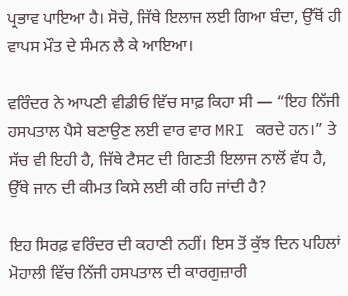ਪ੍ਰਭਾਵ ਪਾਇਆ ਹੈ। ਸੋਚੋ, ਜਿੱਥੇ ਇਲਾਜ ਲਈ ਗਿਆ ਬੰਦਾ, ਉੱਥੋਂ ਹੀ ਵਾਪਸ ਮੌਤ ਦੇ ਸੰਮਨ ਲੈ ਕੇ ਆਇਆ।

ਵਰਿੰਦਰ ਨੇ ਆਪਣੀ ਵੀਡੀਓ ਵਿੱਚ ਸਾਫ਼ ਕਿਹਾ ਸੀ — “ਇਹ ਨਿੱਜੀ ਹਸਪਤਾਲ ਪੈਸੇ ਬਣਾਉਣ ਲਈ ਵਾਰ ਵਾਰ MRI ਕਰਦੇ ਹਨ।” ਤੇ ਸੱਚ ਵੀ ਇਹੀ ਹੈ, ਜਿੱਥੇ ਟੈਸਟ ਦੀ ਗਿਣਤੀ ਇਲਾਜ ਨਾਲੋਂ ਵੱਧ ਹੈ, ਉੱਥੇ ਜਾਨ ਦੀ ਕੀਮਤ ਕਿਸੇ ਲਈ ਕੀ ਰਹਿ ਜਾਂਦੀ ਹੈ?

ਇਹ ਸਿਰਫ਼ ਵਰਿੰਦਰ ਦੀ ਕਹਾਣੀ ਨਹੀਂ। ਇਸ ਤੋਂ ਕੁੱਝ ਦਿਨ ਪਹਿਲਾਂ ਮੋਹਾਲੀ ਵਿੱਚ ਨਿੱਜੀ ਹਸਪਤਾਲ ਦੀ ਕਾਰਗੁਜ਼ਾਰੀ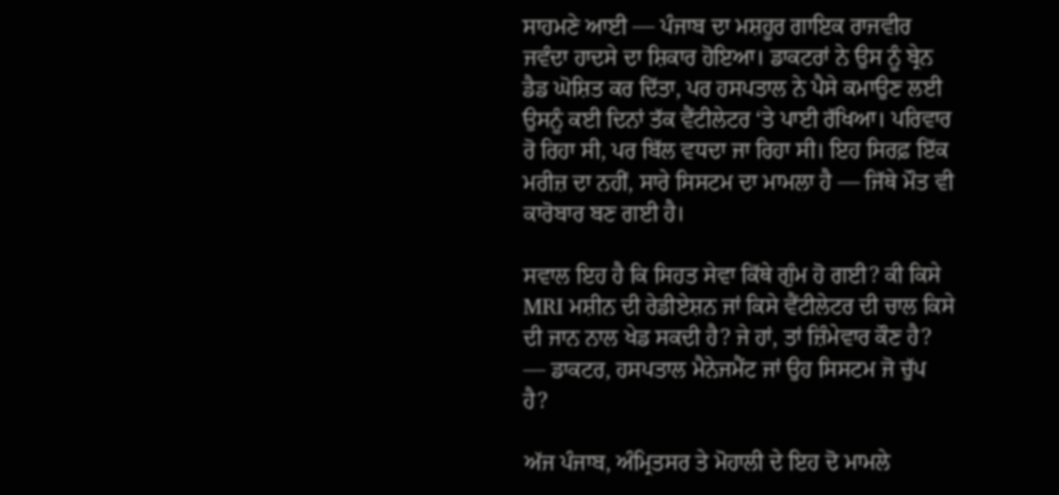ਸਾਹਮਣੇ ਆਈ — ਪੰਜਾਬ ਦਾ ਮਸ਼ਹੂਰ ਗਾਇਕ ਰਾਜਵੀਰ ਜਵੰਦਾ ਹਾਦਸੇ ਦਾ ਸ਼ਿਕਾਰ ਹੋਇਆ। ਡਾਕਟਰਾਂ ਨੇ ਉਸ ਨੂੰ ਬ੍ਰੇਨ ਡੈਡ ਘੋਸ਼ਿਤ ਕਰ ਦਿੱਤਾ, ਪਰ ਹਸਪਤਾਲ ਨੇ ਪੈਸੇ ਕਮਾਉਣ ਲਈ ਉਸਨੂੰ ਕਈ ਦਿਨਾਂ ਤੱਕ ਵੈਂਟੀਲੇਟਰ ‘ਤੇ ਪਾਈ ਰੱਖਿਆ। ਪਰਿਵਾਰ ਰੋ ਰਿਹਾ ਸੀ, ਪਰ ਬਿੱਲ ਵਧਦਾ ਜਾ ਰਿਹਾ ਸੀ। ਇਹ ਸਿਰਫ਼ ਇੱਕ ਮਰੀਜ਼ ਦਾ ਨਹੀਂ, ਸਾਰੇ ਸਿਸਟਮ ਦਾ ਮਾਮਲਾ ਹੈ — ਜਿੱਥੇ ਮੌਤ ਵੀ ਕਾਰੋਬਾਰ ਬਣ ਗਈ ਹੈ।

ਸਵਾਲ ਇਹ ਹੈ ਕਿ ਸਿਹਤ ਸੇਵਾ ਕਿੱਥੇ ਗੁੰਮ ਹੋ ਗਈ? ਕੀ ਕਿਸੇ MRI ਮਸ਼ੀਨ ਦੀ ਰੇਡੀਏਸ਼ਨ ਜਾਂ ਕਿਸੇ ਵੈਂਟੀਲੇਟਰ ਦੀ ਚਾਲ ਕਿਸੇ ਦੀ ਜਾਨ ਨਾਲ ਖੇਡ ਸਕਦੀ ਹੈ? ਜੇ ਹਾਂ, ਤਾਂ ਜ਼ਿੰਮੇਵਾਰ ਕੌਣ ਹੈ? — ਡਾਕਟਰ, ਹਸਪਤਾਲ ਮੈਨੇਜਮੈਂਟ ਜਾਂ ਉਹ ਸਿਸਟਮ ਜੋ ਚੁੱਪ ਹੈ?

ਅੱਜ ਪੰਜਾਬ, ਅੰਮ੍ਰਿਤਸਰ ਤੇ ਮੋਹਾਲੀ ਦੇ ਇਹ ਦੋ ਮਾਮਲੇ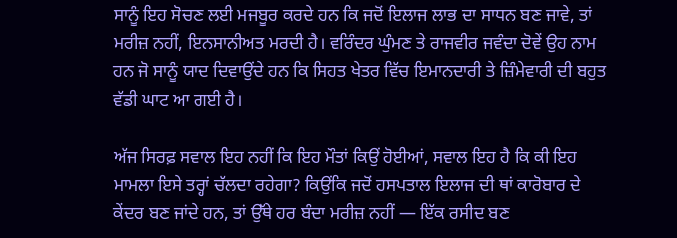ਸਾਨੂੰ ਇਹ ਸੋਚਣ ਲਈ ਮਜਬੂਰ ਕਰਦੇ ਹਨ ਕਿ ਜਦੋਂ ਇਲਾਜ ਲਾਭ ਦਾ ਸਾਧਨ ਬਣ ਜਾਵੇ, ਤਾਂ ਮਰੀਜ਼ ਨਹੀਂ, ਇਨਸਾਨੀਅਤ ਮਰਦੀ ਹੈ। ਵਰਿੰਦਰ ਘੁੰਮਣ ਤੇ ਰਾਜਵੀਰ ਜਵੰਦਾ ਦੋਵੇਂ ਉਹ ਨਾਮ ਹਨ ਜੋ ਸਾਨੂੰ ਯਾਦ ਦਿਵਾਉਂਦੇ ਹਨ ਕਿ ਸਿਹਤ ਖੇਤਰ ਵਿੱਚ ਇਮਾਨਦਾਰੀ ਤੇ ਜ਼ਿੰਮੇਵਾਰੀ ਦੀ ਬਹੁਤ ਵੱਡੀ ਘਾਟ ਆ ਗਈ ਹੈ।

ਅੱਜ ਸਿਰਫ਼ ਸਵਾਲ ਇਹ ਨਹੀਂ ਕਿ ਇਹ ਮੌਤਾਂ ਕਿਉਂ ਹੋਈਆਂ, ਸਵਾਲ ਇਹ ਹੈ ਕਿ ਕੀ ਇਹ ਮਾਮਲਾ ਇਸੇ ਤਰ੍ਹਾਂ ਚੱਲਦਾ ਰਹੇਗਾ? ਕਿਉਂਕਿ ਜਦੋਂ ਹਸਪਤਾਲ ਇਲਾਜ ਦੀ ਥਾਂ ਕਾਰੋਬਾਰ ਦੇ ਕੇਂਦਰ ਬਣ ਜਾਂਦੇ ਹਨ, ਤਾਂ ਉੱਥੇ ਹਰ ਬੰਦਾ ਮਰੀਜ਼ ਨਹੀਂ — ਇੱਕ ਰਸੀਦ ਬਣ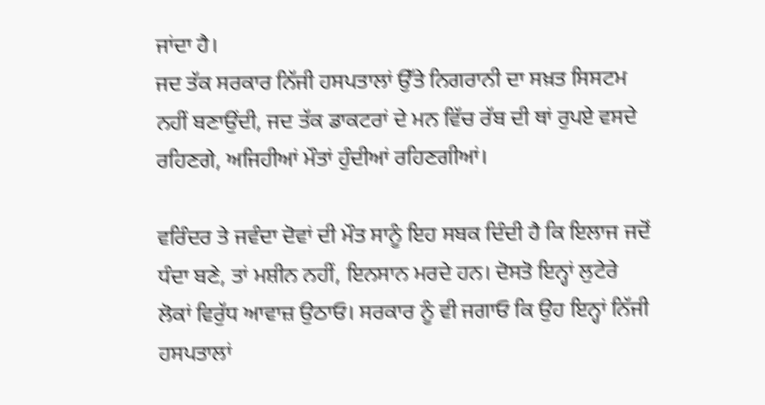ਜਾਂਦਾ ਹੈ।
ਜਦ ਤੱਕ ਸਰਕਾਰ ਨਿੱਜੀ ਹਸਪਤਾਲਾਂ ਉੱਤੇ ਨਿਗਰਾਨੀ ਦਾ ਸਖ਼ਤ ਸਿਸਟਮ ਨਹੀਂ ਬਣਾਉਂਦੀ, ਜਦ ਤੱਕ ਡਾਕਟਰਾਂ ਦੇ ਮਨ ਵਿੱਚ ਰੱਬ ਦੀ ਥਾਂ ਰੁਪਏ ਵਸਦੇ ਰਹਿਣਗੇ, ਅਜਿਹੀਆਂ ਮੌਤਾਂ ਹੁੰਦੀਆਂ ਰਹਿਣਗੀਆਂ।

ਵਰਿੰਦਰ ਤੇ ਜਵੰਦਾ ਦੋਵਾਂ ਦੀ ਮੌਤ ਸਾਨੂੰ ਇਹ ਸਬਕ ਦਿੰਦੀ ਹੈ ਕਿ ਇਲਾਜ ਜਦੋਂ ਧੰਦਾ ਬਣੇ, ਤਾਂ ਮਸ਼ੀਨ ਨਹੀਂ, ਇਨਸਾਨ ਮਰਦੇ ਹਨ। ਦੋਸਤੋ ਇਨ੍ਹਾਂ ਲੁਟੇਰੇ ਲੋਕਾਂ ਵਿਰੁੱਧ ਆਵਾਜ਼ ਉਠਾਓ। ਸਰਕਾਰ ਨੂੰ ਵੀ ਜਗਾਓ ਕਿ ਉਹ ਇਨ੍ਹਾਂ ਨਿੱਜੀ ਹਸਪਤਾਲਾਂ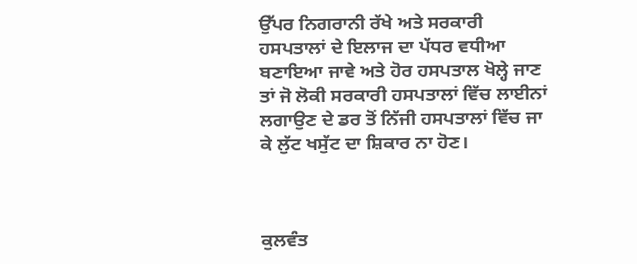ਉੱਪਰ ਨਿਗਰਾਨੀ ਰੱਖੇ ਅਤੇ ਸਰਕਾਰੀ ਹਸਪਤਾਲਾਂ ਦੇ ਇਲਾਜ ਦਾ ਪੱਧਰ ਵਧੀਆ ਬਣਾਇਆ ਜਾਵੇ ਅਤੇ ਹੋਰ ਹਸਪਤਾਲ ਖੋਲ੍ਹੇ ਜਾਣ ਤਾਂ ਜੋ ਲੋਕੀ ਸਰਕਾਰੀ ਹਸਪਤਾਲਾਂ ਵਿੱਚ ਲਾਈਨਾਂ ਲਗਾਉਣ ਦੇ ਡਰ ਤੋਂ ਨਿੱਜੀ ਹਸਪਤਾਲਾਂ ਵਿੱਚ ਜਾ ਕੇ ਲੁੱਟ ਖਸੁੱਟ ਦਾ ਸ਼ਿਕਾਰ ਨਾ ਹੋਣ।



ਕੁਲਵੰਤ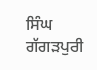ਸਿੰਘ ਗੱਗੜਪੁਰੀ